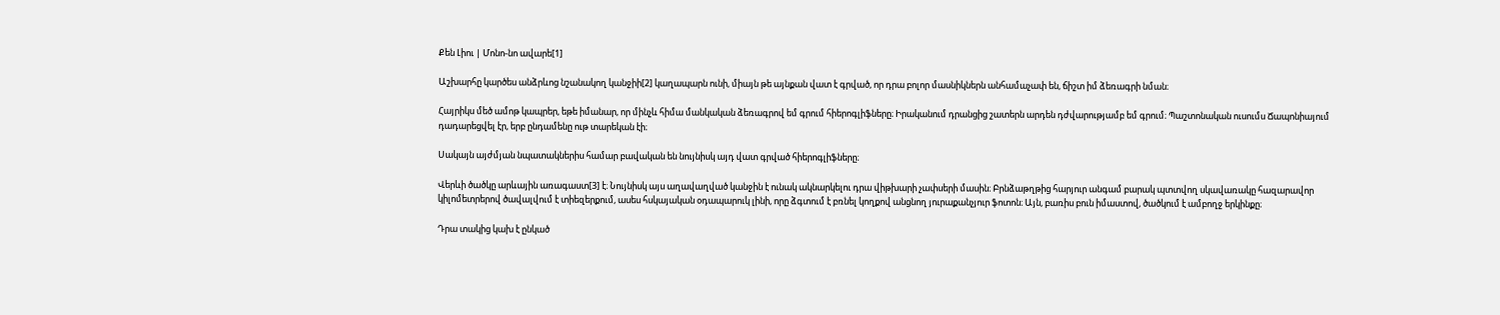Քեն Լիու | Մոնո-նո ավարե[1]

Աշխարհը կարծես անձրևոց նշանակող կանջիի[2] կաղապարն ունի, միայն թե այնքան վատ է գրված, որ դրա բոլոր մասնիկներն անհամաչափ են, ճիշտ իմ ձեռագրի նման։

Հայրիկս մեծ ամոթ կապրեր, եթե իմանար, որ մինչև հիմա մանկական ձեռագրով եմ գրում հիերոգլիֆները։ Իրականում դրանցից շատերն արդեն դժվարությամբ եմ գրում։ Պաշտոնական ուսումս Ճապոնիայում դադարեցվել էր, երբ ընդամենը ութ տարեկան էի։

Սակայն այժմյան նպատակներիս համար բավական են նույնիսկ այդ վատ գրված հիերոգլիֆները։

Վերևի ծածկը արևային առագաստ[3] է։ Նույնիսկ այս աղավաղված կանջին է ունակ ակնարկելու դրա վիթխարի չափսերի մասին։ Բրնձաթղթից հարյուր անգամ բարակ պտտվող սկավառակը հազարավոր կիլոմետրերով ծավալվում է տիեզերքում, ասես հսկայական օդապարուկ լինի, որը ձգտում է բռնել կողքով անցնող յուրաքանչյուր ֆոտոն։ Այն, բառիս բուն իմաստով, ծածկում է ամբողջ երկինքը։

Դրա տակից կախ է ընկած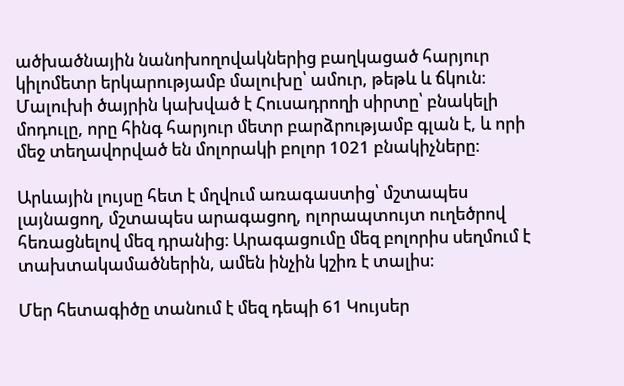ածխածնային նանոխողովակներից բաղկացած հարյուր կիլոմետր երկարությամբ մալուխը՝ ամուր, թեթև և ճկուն։ Մալուխի ծայրին կախված է Հուսադրողի սիրտը՝ բնակելի մոդուլը, որը հինգ հարյուր մետր բարձրությամբ գլան է, և որի մեջ տեղավորված են մոլորակի բոլոր 1021 բնակիչները։

Արևային լույսը հետ է մղվում առագաստից՝ մշտապես լայնացող, մշտապես արագացող, ոլորապտույտ ուղեծրով հեռացնելով մեզ դրանից։ Արագացումը մեզ բոլորիս սեղմում է տախտակամածներին, ամեն ինչին կշիռ է տալիս։

Մեր հետագիծը տանում է մեզ դեպի 61 Կույսեր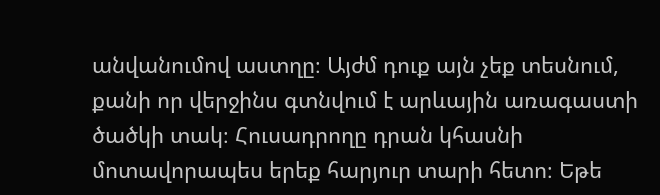անվանումով աստղը։ Այժմ դուք այն չեք տեսնում, քանի որ վերջինս գտնվում է արևային առագաստի ծածկի տակ։ Հուսադրողը դրան կհասնի մոտավորապես երեք հարյուր տարի հետո։ Եթե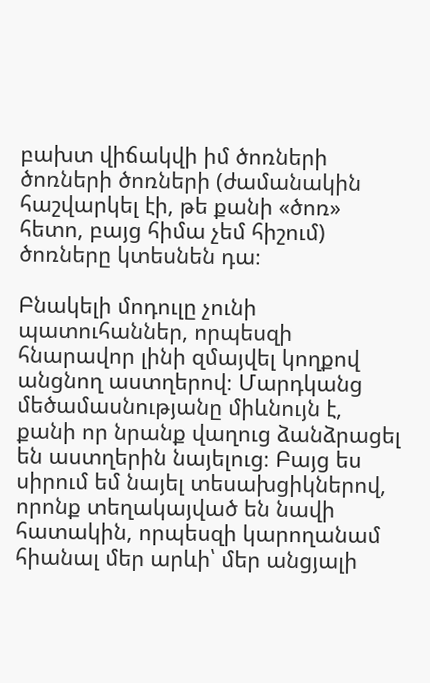բախտ վիճակվի իմ ծոռների ծոռների ծոռների (ժամանակին հաշվարկել էի, թե քանի «ծոռ» հետո, բայց հիմա չեմ հիշում) ծոռները կտեսնեն դա։

Բնակելի մոդուլը չունի պատուհաններ, որպեսզի հնարավոր լինի զմայվել կողքով անցնող աստղերով։ Մարդկանց մեծամասնությանը միևնույն է, քանի որ նրանք վաղուց ձանձրացել են աստղերին նայելուց։ Բայց ես սիրում եմ նայել տեսախցիկներով, որոնք տեղակայված են նավի հատակին, որպեսզի կարողանամ հիանալ մեր արևի՝ մեր անցյալի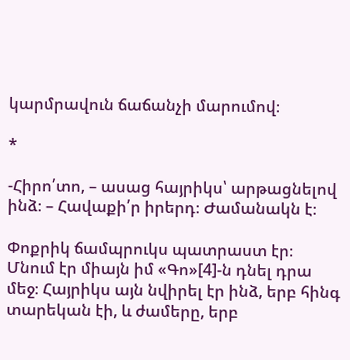կարմրավուն ճաճանչի մարումով։

*

-Հիրո՛տո, – ասաց հայրիկս՝ արթացնելով ինձ։ – Հավաքի՛ր իրերդ։ Ժամանակն է։

Փոքրիկ ճամպրուկս պատրաստ էր։ Մնում էր միայն իմ «Գո»[4]-ն դնել դրա մեջ։ Հայրիկս այն նվիրել էր ինձ, երբ հինգ տարեկան էի, և ժամերը, երբ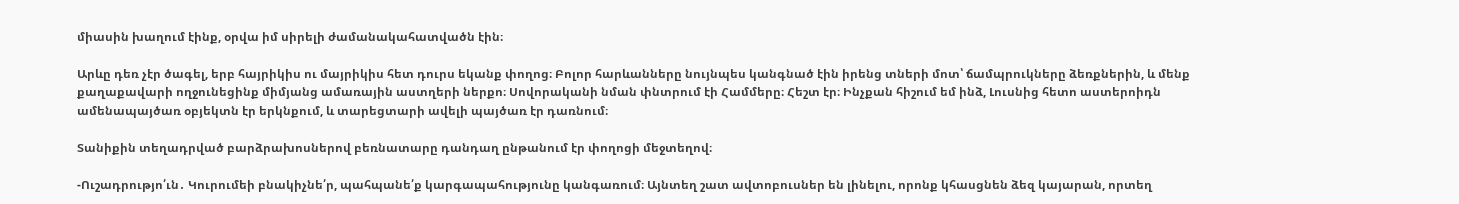միասին խաղում էինք, օրվա իմ սիրելի ժամանակահատվածն էին։

Արևը դեռ չէր ծագել, երբ հայրիկիս ու մայրիկիս հետ դուրս եկանք փողոց։ Բոլոր հարևանները նույնպես կանգնած էին իրենց տների մոտ՝ ճամպրուկները ձեռքներին, և մենք քաղաքավարի ողջունեցինք միմյանց ամառային աստղերի ներքո։ Սովորականի նման փնտրում էի Համմերը։ Հեշտ էր։ Ինչքան հիշում եմ ինձ, Լուսնից հետո աստերոիդն ամենապայծառ օբյեկտն էր երկնքում, և տարեցտարի ավելի պայծառ էր դառնում։

Տանիքին տեղադրված բարձրախոսներով բեռնատարը դանդաղ ընթանում էր փողոցի մեջտեղով։

-Ուշադրությո՛ւն․ Կուրումեի բնակիչնե՛ր, պահպանե՛ք կարգապահությունը կանգառում։ Այնտեղ շատ ավտոբուսներ են լինելու, որոնք կհասցնեն ձեզ կայարան, որտեղ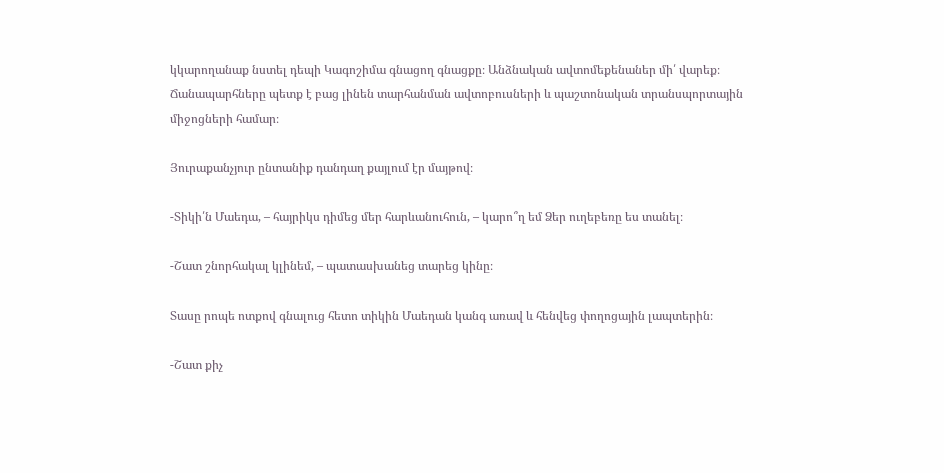կկարողանաք նստել դեպի Կագոշիմա գնացող գնացքը։ Անձնական ավտոմեքենաներ մի՛ վարեք։ Ճանապարհները պետք է բաց լինեն տարհանման ավտոբուսների և պաշտոնական տրանսպորտային միջոցների համար։

Յուրաքանչյուր ընտանիք դանդաղ քայլում էր մայթով։

-Տիկի՛ն Մաեդա, – հայրիկս դիմեց մեր հարևանուհուն, – կարո՞ղ եմ Ձեր ուղեբեռը ես տանել։

-Շատ շնորհակալ կլինեմ, – պատասխանեց տարեց կինը։

Տասը րոպե ոտքով գնալուց հետո տիկին Մաեդան կանգ առավ և հենվեց փողոցային լապտերին։

-Շատ քիչ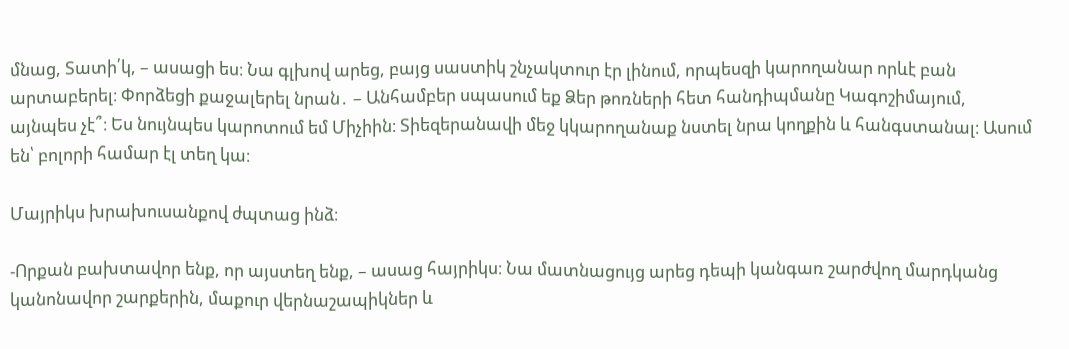մնաց, Տատի՛կ, – ասացի ես։ Նա գլխով արեց, բայց սաստիկ շնչակտուր էր լինում, որպեսզի կարողանար որևէ բան արտաբերել։ Փորձեցի քաջալերել նրան․ – Անհամբեր սպասում եք Ձեր թոռների հետ հանդիպմանը Կագոշիմայում, այնպես չէ՞։ Ես նույնպես կարոտում եմ Միչիին։ Տիեզերանավի մեջ կկարողանաք նստել նրա կողքին և հանգստանալ։ Ասում են՝ բոլորի համար էլ տեղ կա։

Մայրիկս խրախուսանքով ժպտաց ինձ։

-Որքան բախտավոր ենք, որ այստեղ ենք, – ասաց հայրիկս։ Նա մատնացույց արեց դեպի կանգառ շարժվող մարդկանց կանոնավոր շարքերին, մաքուր վերնաշապիկներ և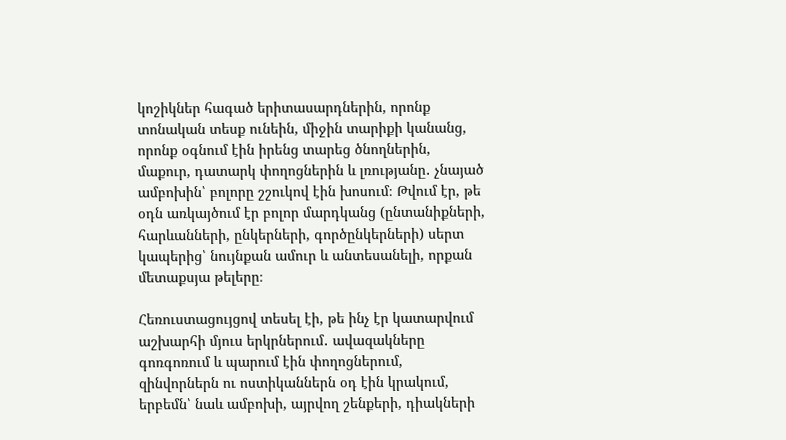կոշիկներ հագած երիտասարդներին, որոնք տոնական տեսք ունեին, միջին տարիքի կանանց, որոնք օգնում էին իրենց տարեց ծնողներին, մաքուր, դատարկ փողոցներին և լռությանը․ չնայած ամբոխին՝ բոլորը շշուկով էին խոսում։ Թվում էր, թե օդն առկայծում էր բոլոր մարդկանց (ընտանիքների, հարևանների, ընկերների, գործընկերների) սերտ կապերից՝ նույնքան ամուր և անտեսանելի, որքան մետաքսյա թելերը։

Հեռուստացույցով տեսել էի, թե ինչ էր կատարվում աշխարհի մյուս երկրներում․ ավազակները գոռգոռում և պարում էին փողոցներում, զինվորներն ու ոստիկաններն օդ էին կրակում, երբեմն՝ նաև ամբոխի, այրվող շենքերի, դիակների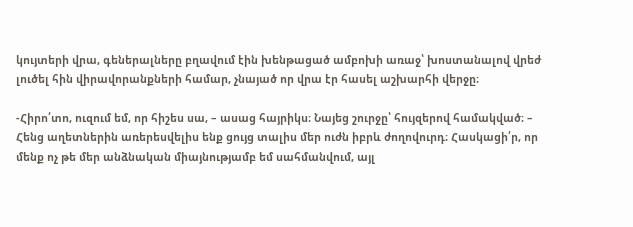կույտերի վրա, գեներալները բղավում էին խենթացած ամբոխի առաջ՝ խոստանալով վրեժ լուծել հին վիրավորանքների համար, չնայած որ վրա էր հասել աշխարհի վերջը։

-Հիրո՛տո, ուզում եմ, որ հիշես սա, – ասաց հայրիկս։ Նայեց շուրջը՝ հույզերով համակված։ – Հենց աղետներին առերեսվելիս ենք ցույց տալիս մեր ուժն իբրև ժողովուրդ։ Հասկացի՛ր, որ մենք ոչ թե մեր անձնական միայնությամբ եմ սահմանվում, այլ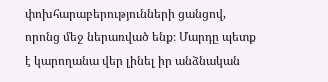փոխհարաբերությունների ցանցով, որոնց մեջ ներառված ենք։ Մարդը պետք է կարողանա վեր լինել իր անձնական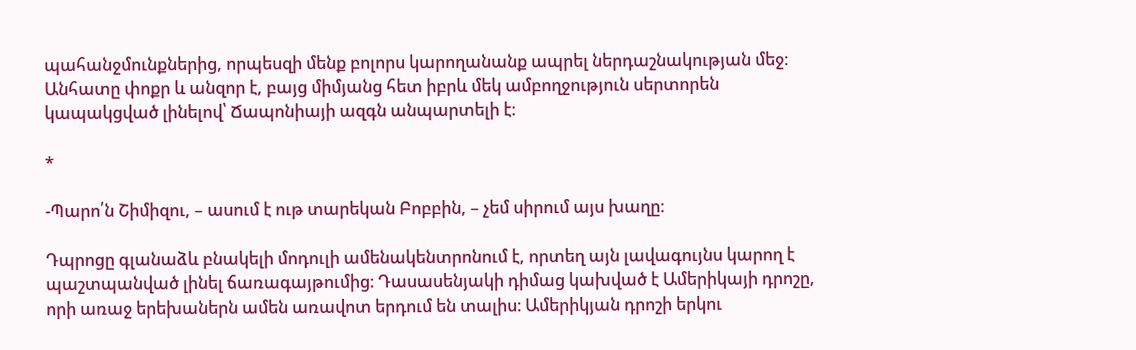պահանջմունքներից, որպեսզի մենք բոլորս կարողանանք ապրել ներդաշնակության մեջ։ Անհատը փոքր և անզոր է, բայց միմյանց հետ իբրև մեկ ամբողջություն սերտորեն կապակցված լինելով՝ Ճապոնիայի ազգն անպարտելի է։

*

-Պարո՛ն Շիմիզու, – ասում է ութ տարեկան Բոբբին, – չեմ սիրում այս խաղը։

Դպրոցը գլանաձև բնակելի մոդուլի ամենակենտրոնում է, որտեղ այն լավագույնս կարող է պաշտպանված լինել ճառագայթումից։ Դասասենյակի դիմաց կախված է Ամերիկայի դրոշը, որի առաջ երեխաներն ամեն առավոտ երդում են տալիս։ Ամերիկյան դրոշի երկու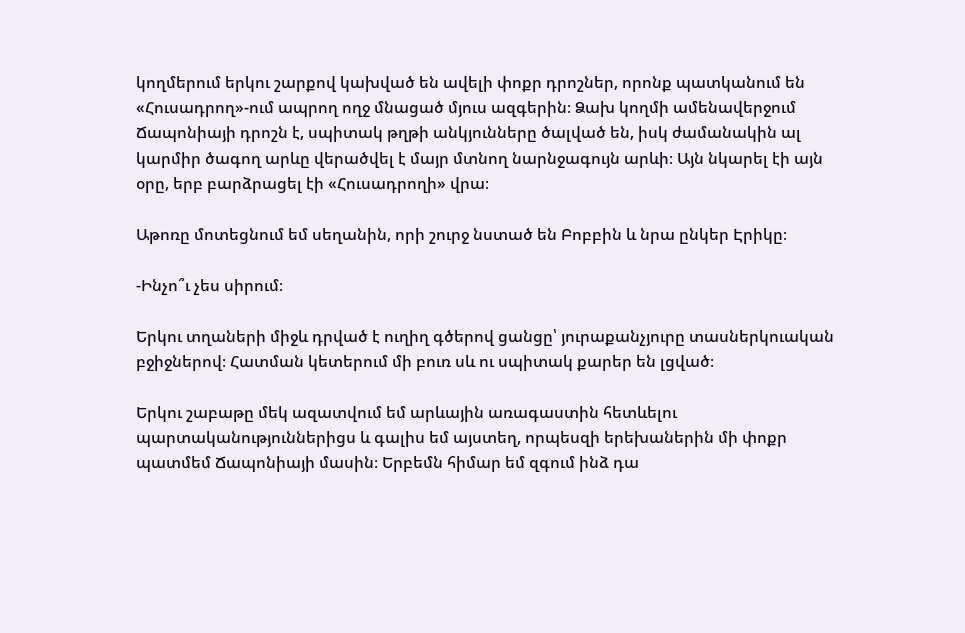կողմերում երկու շարքով կախված են ավելի փոքր դրոշներ, որոնք պատկանում են «Հուսադրող»-ում ապրող ողջ մնացած մյուս ազգերին։ Ձախ կողմի ամենավերջում Ճապոնիայի դրոշն է, սպիտակ թղթի անկյունները ծալված են, իսկ ժամանակին ալ կարմիր ծագող արևը վերածվել է մայր մտնող նարնջագույն արևի։ Այն նկարել էի այն օրը, երբ բարձրացել էի «Հուսադրողի» վրա։

Աթոռը մոտեցնում եմ սեղանին, որի շուրջ նստած են Բոբբին և նրա ընկեր Էրիկը։

-Ինչո՞ւ չես սիրում։

Երկու տղաների միջև դրված է ուղիղ գծերով ցանցը՝ յուրաքանչյուրը տասներկուական բջիջներով։ Հատման կետերում մի բուռ սև ու սպիտակ քարեր են լցված։

Երկու շաբաթը մեկ ազատվում եմ արևային առագաստին հետևելու պարտականություններիցս և գալիս եմ այստեղ, որպեսզի երեխաներին մի փոքր պատմեմ Ճապոնիայի մասին։ Երբեմն հիմար եմ զգում ինձ դա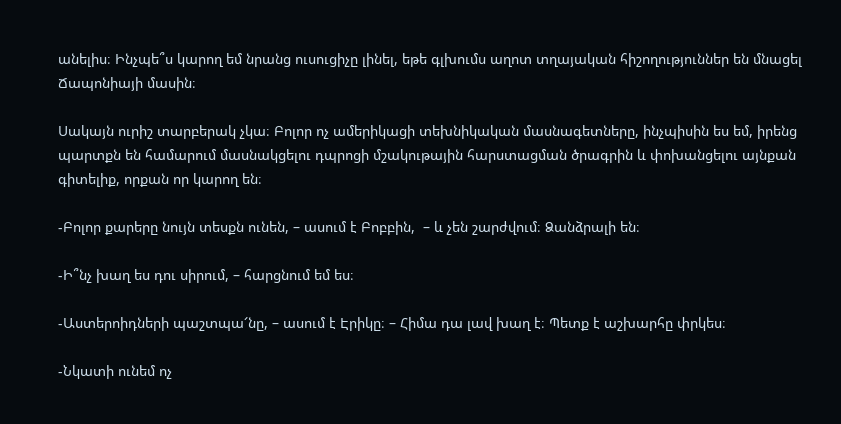անելիս։ Ինչպե՞ս կարող եմ նրանց ուսուցիչը լինել, եթե գլխումս աղոտ տղայական հիշողություններ են մնացել Ճապոնիայի մասին։

Սակայն ուրիշ տարբերակ չկա։ Բոլոր ոչ ամերիկացի տեխնիկական մասնագետները, ինչպիսին ես եմ, իրենց պարտքն են համարում մասնակցելու դպրոցի մշակութային հարստացման ծրագրին և փոխանցելու այնքան գիտելիք, որքան որ կարող են։

-Բոլոր քարերը նույն տեսքն ունեն, – ասում է Բոբբին,  – և չեն շարժվում։ Ձանձրալի են։

-Ի՞նչ խաղ ես դու սիրում, – հարցնում եմ ես։

-Աստերոիդների պաշտպա՜նը, – ասում է Էրիկը։ – Հիմա դա լավ խաղ է։ Պետք է աշխարհը փրկես։

-Նկատի ունեմ ոչ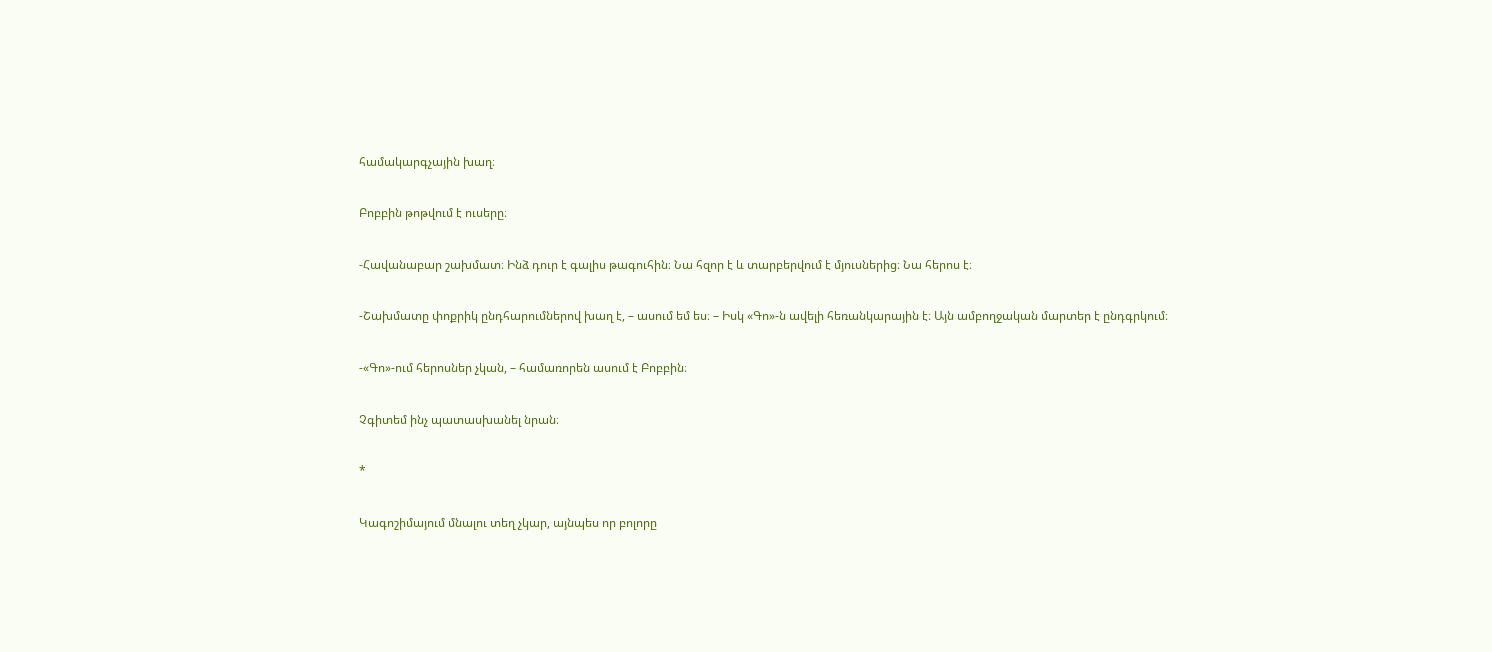համակարգչային խաղ։

Բոբբին թոթվում է ուսերը։

-Հավանաբար շախմատ։ Ինձ դուր է գալիս թագուհին։ Նա հզոր է և տարբերվում է մյուսներից։ Նա հերոս է։

-Շախմատը փոքրիկ ընդհարումներով խաղ է, – ասում եմ ես։ – Իսկ «Գո»-ն ավելի հեռանկարային է։ Այն ամբողջական մարտեր է ընդգրկում։

-«Գո»-ում հերոսներ չկան, – համառորեն ասում է Բոբբին։

Չգիտեմ ինչ պատասխանել նրան։

*

Կագոշիմայում մնալու տեղ չկար, այնպես որ բոլորը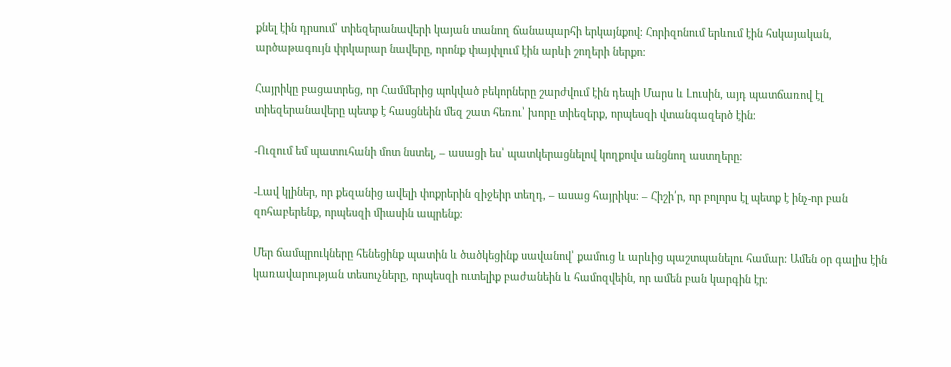քնել էին դրսում՝ տիեզերանավերի կայան տանող ճանապարհի երկայնքով։ Հորիզոնում երևում էին հսկայական, արծաթագույն փրկարար նավերը, որոնք փայփլում էին արևի շողերի ներքո։

Հայրիկը բացատրեց, որ Համմերից պոկված բեկորները շարժվում էին դեպի Մարս և Լուսին, այդ պատճառով էլ տիեզերանավերը պետք է հասցնեին մեզ շատ հեռու՝ խորը տիեզերք, որպեսզի վտանգազերծ էին։

-Ուզում եմ պատուհանի մոտ նստել, – ասացի ես՝ պատկերացնելով կողքովս անցնող աստղերը։

-Լավ կլիներ, որ քեզանից ավելի փոքրերին զիջեիր տեղդ, – ասաց հայրիկս։ – Հիշի՛ր, որ բոլորս էլ պետք է ինչ-որ բան զոհաբերենք, որպեսզի միասին ապրենք։

Մեր ճամպրուկները հենեցինք պատին և ծածկեցինք սավանով՝ քամուց և արևից պաշտպանելու համար։ Ամեն օր գալիս էին կառավարության տեսուչները, որպեսզի ուտելիք բաժանեին և համոզվեին, որ ամեն բան կարգին էր։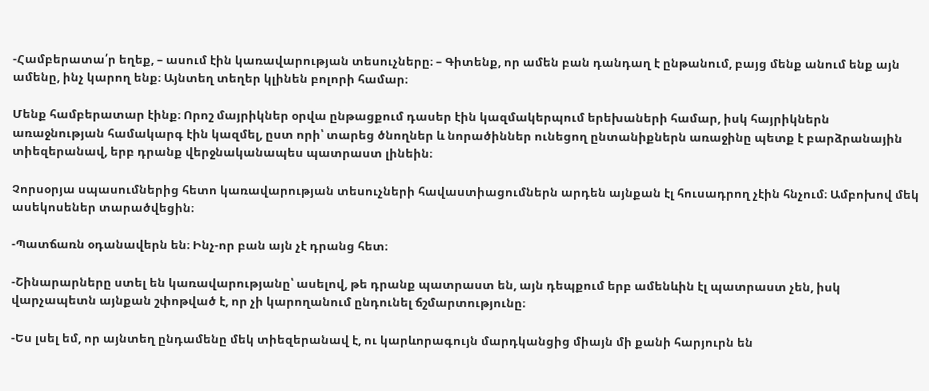-Համբերատա՛ր եղեք, – ասում էին կառավարության տեսուչները։ – Գիտենք, որ ամեն բան դանդաղ է ընթանում, բայց մենք անում ենք այն ամենը, ինչ կարող ենք։ Այնտեղ տեղեր կլինեն բոլորի համար։

Մենք համբերատար էինք։ Որոշ մայրիկներ օրվա ընթացքում դասեր էին կազմակերպում երեխաների համար, իսկ հայրիկներն առաջնության համակարգ էին կազմել, ըստ որի՝ տարեց ծնողներ և նորածիններ ունեցող ընտանիքներն առաջինը պետք է բարձրանային տիեզերանավ, երբ դրանք վերջնականապես պատրաստ լինեին։

Չորսօրյա սպասումներից հետո կառավարության տեսուչների հավաստիացումներն արդեն այնքան էլ հուսադրող չէին հնչում։ Ամբոխով մեկ ասեկոսեներ տարածվեցին։

-Պատճառն օդանավերն են։ Ինչ-որ բան այն չէ դրանց հետ։

-Շինարարները ստել են կառավարությանը՝ ասելով, թե դրանք պատրաստ են, այն դեպքում երբ ամենևին էլ պատրաստ չեն, իսկ վարչապետն այնքան շփոթված է, որ չի կարողանում ընդունել ճշմարտությունը։

-Ես լսել եմ, որ այնտեղ ընդամենը մեկ տիեզերանավ է, ու կարևորագույն մարդկանցից միայն մի քանի հարյուրն են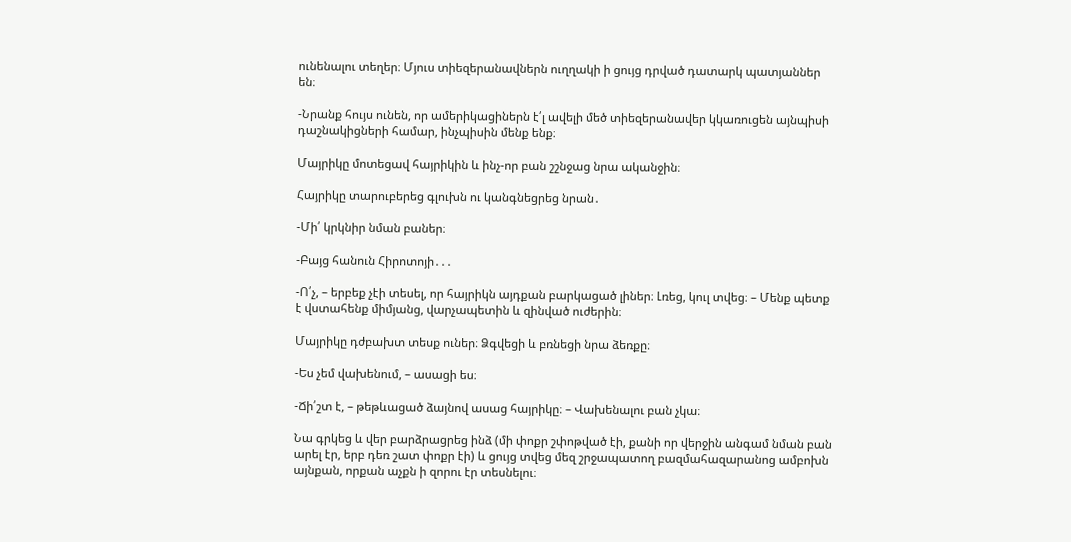ունենալու տեղեր։ Մյուս տիեզերանավներն ուղղակի ի ցույց դրված դատարկ պատյաններ են։

-Նրանք հույս ունեն, որ ամերիկացիներն է՛լ ավելի մեծ տիեզերանավեր կկառուցեն այնպիսի դաշնակիցների համար, ինչպիսին մենք ենք։

Մայրիկը մոտեցավ հայրիկին և ինչ-որ բան շշնջաց նրա ականջին։

Հայրիկը տարուբերեց գլուխն ու կանգնեցրեց նրան․

-Մի՛ կրկնիր նման բաներ։

-Բայց հանուն Հիրոտոյի․․․

-Ո՛չ, – երբեք չէի տեսել, որ հայրիկն այդքան բարկացած լիներ։ Լռեց, կուլ տվեց։ – Մենք պետք է վստահենք միմյանց, վարչապետին և զինված ուժերին։

Մայրիկը դժբախտ տեսք ուներ։ Ձգվեցի և բռնեցի նրա ձեռքը։

-Ես չեմ վախենում, – ասացի ես։

-Ճի՛շտ է, – թեթևացած ձայնով ասաց հայրիկը։ – Վախենալու բան չկա։

Նա գրկեց և վեր բարձրացրեց ինձ (մի փոքր շփոթված էի, քանի որ վերջին անգամ նման բան արել էր, երբ դեռ շատ փոքր էի) և ցույց տվեց մեզ շրջապատող բազմահազարանոց ամբոխն այնքան, որքան աչքն ի զորու էր տեսնելու։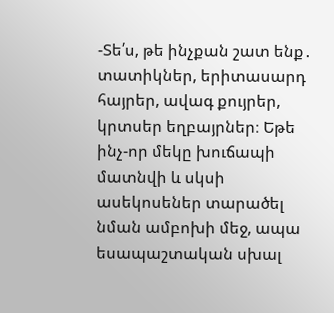-Տե՛ս, թե ինչքան շատ ենք․ տատիկներ, երիտասարդ հայրեր, ավագ քույրեր, կրտսեր եղբայրներ։ Եթե ինչ-որ մեկը խուճապի մատնվի և սկսի ասեկոսեներ տարածել նման ամբոխի մեջ, ապա եսապաշտական սխալ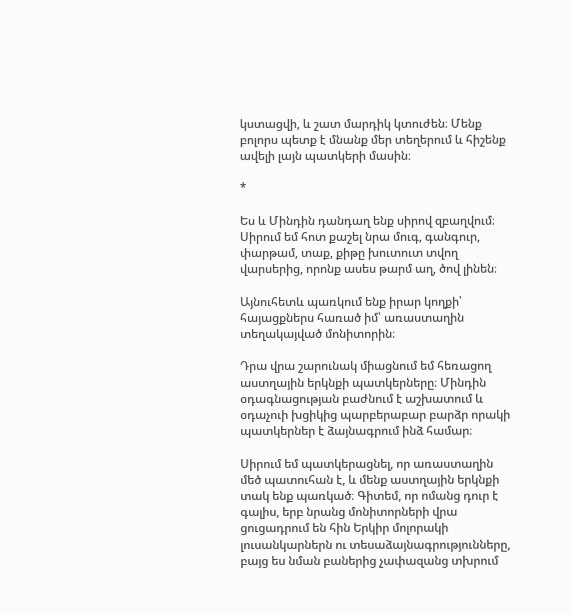կստացվի, և շատ մարդիկ կտուժեն։ Մենք բոլորս պետք է մնանք մեր տեղերում և հիշենք ավելի լայն պատկերի մասին։

*

Ես և Մինդին դանդաղ ենք սիրով զբաղվում։ Սիրում եմ հոտ քաշել նրա մուգ, գանգուր, փարթամ, տաք, քիթը խուտուտ տվող վարսերից, որոնք ասես թարմ աղ, ծով լինեն։

Այնուհետև պառկում ենք իրար կողքի՝ հայացքներս հառած իմ՝ առաստաղին տեղակայված մոնիտորին։

Դրա վրա շարունակ միացնում եմ հեռացող աստղային երկնքի պատկերները։ Մինդին օդագնացության բաժնում է աշխատում և օդաչուի խցիկից պարբերաբար բարձր որակի պատկերներ է ձայնագրում ինձ համար։

Սիրում եմ պատկերացնել, որ առաստաղին մեծ պատուհան է, և մենք աստղային երկնքի տակ ենք պառկած։ Գիտեմ, որ ոմանց դուր է գալիս, երբ նրանց մոնիտորների վրա ցուցադրում են հին Երկիր մոլորակի լուսանկարներն ու տեսաձայնագրությունները, բայց ես նման բաներից չափազանց տխրում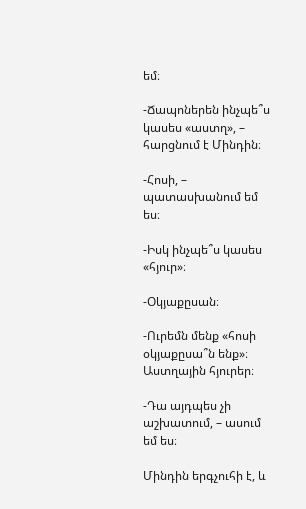եմ։

-Ճապոներեն ինչպե՞ս կասես «աստղ», – հարցնում է Մինդին։

-Հոսի, – պատասխանում եմ ես։

-Իսկ ինչպե՞ս կասես «հյուր»։

-Օկյաքըսան։

-Ուրեմն մենք «հոսի օկյաքըսա՞ն ենք»։ Աստղային հյուրեր։

-Դա այդպես չի աշխատում, – ասում եմ ես։

Մինդին երգչուհի է, և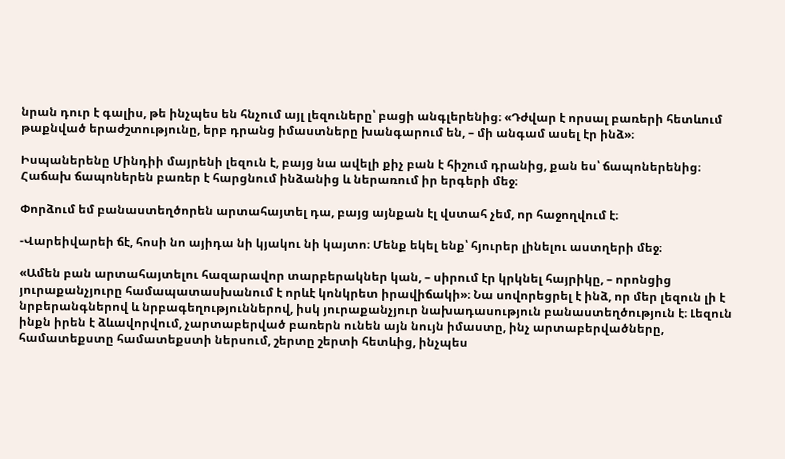նրան դուր է գալիս, թե ինչպես են հնչում այլ լեզուները՝ բացի անգլերենից։ «Դժվար է որսալ բառերի հետևում թաքնված երաժշտությունը, երբ դրանց իմաստները խանգարում են, – մի անգամ ասել էր ինձ»։

Իսպաներենը Մինդիի մայրենի լեզուն է, բայց նա ավելի քիչ բան է հիշում դրանից, քան ես՝ ճապոներենից։ Հաճախ ճապոներեն բառեր է հարցնում ինձանից և ներառում իր երգերի մեջ։

Փորձում եմ բանաստեղծորեն արտահայտել դա, բայց այնքան էլ վստահ չեմ, որ հաջողվում է։

-Վարեիվարեի ճէ, հոսի նո այիդա նի կյակու նի կայտո։ Մենք եկել ենք՝ հյուրեր լինելու աստղերի մեջ։

«Ամեն բան արտահայտելու հազարավոր տարբերակներ կան, – սիրում էր կրկնել հայրիկը, – որոնցից յուրաքանչյուրը համապատասխանում է որևէ կոնկրետ իրավիճակի»։ Նա սովորեցրել է ինձ, որ մեր լեզուն լի է նրբերանգներով և նրբագեղություններով, իսկ յուրաքանչյուր նախադասություն բանաստեղծություն է։ Լեզուն ինքն իրեն է ձևավորվում, չարտաբերված բառերն ունեն այն նույն իմաստը, ինչ արտաբերվածները, համատեքստը համատեքստի ներսում, շերտը շերտի հետևից, ինչպես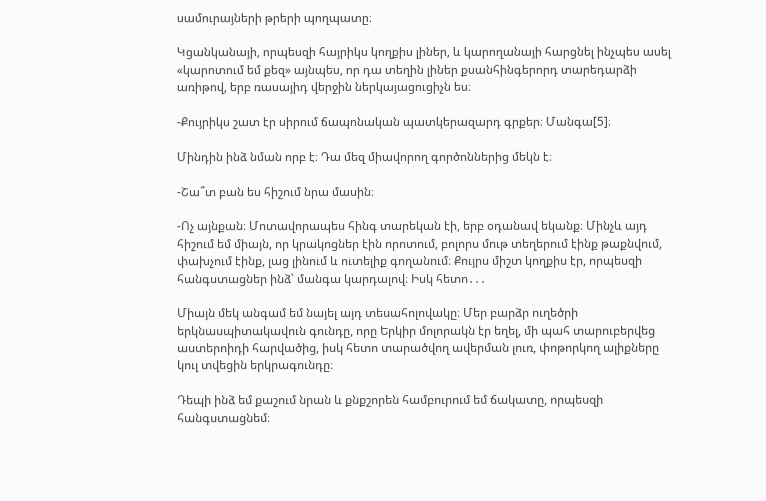սամուրայների թրերի պողպատը։

Կցանկանայի, որպեսզի հայրիկս կողքիս լիներ, և կարողանայի հարցնել ինչպես ասել «կարոտում եմ քեզ» այնպես, որ դա տեղին լիներ քսանհինգերորդ տարեդարձի առիթով, երբ ռասայիդ վերջին ներկայացուցիչն ես։

-Քույրիկս շատ էր սիրում ճապոնական պատկերազարդ գրքեր։ Մանգա[5]։

Մինդին ինձ նման որբ է։ Դա մեզ միավորող գործոններից մեկն է։

-Շա՞տ բան ես հիշում նրա մասին։

-Ոչ այնքան։ Մոտավորապես հինգ տարեկան էի, երբ օդանավ եկանք։ Մինչև այդ հիշում եմ միայն, որ կրակոցներ էին որոտում, բոլորս մութ տեղերում էինք թաքնվում, փախչում էինք, լաց լինում և ուտելիք գողանում։ Քույրս միշտ կողքիս էր, որպեսզի հանգստացներ ինձ՝ մանգա կարդալով։ Իսկ հետո․․․

Միայն մեկ անգամ եմ նայել այդ տեսահոլովակը։ Մեր բարձր ուղեծրի երկնասպիտակավուն գունդը, որը Երկիր մոլորակն էր եղել, մի պահ տարուբերվեց աստերոիդի հարվածից, իսկ հետո տարածվող ավերման լուռ, փոթորկող ալիքները կուլ տվեցին երկրագունդը։

Դեպի ինձ եմ քաշում նրան և քնքշորեն համբուրում եմ ճակատը, որպեսզի հանգստացնեմ։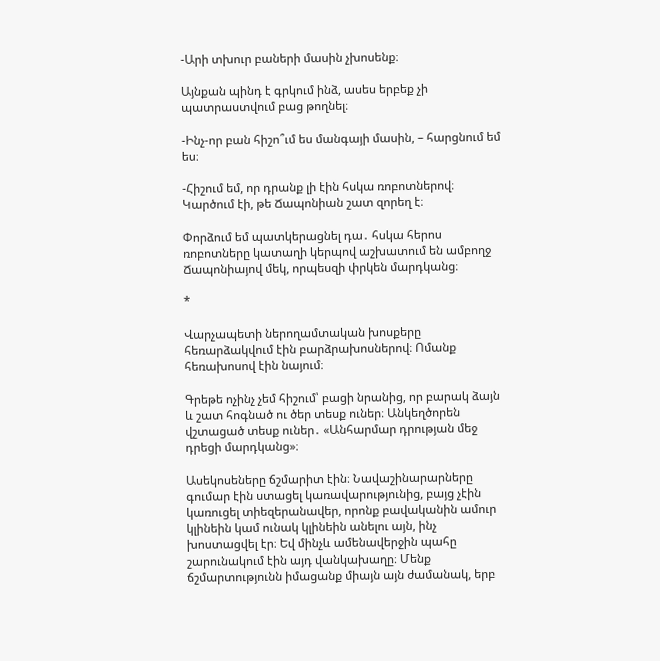-Արի տխուր բաների մասին չխոսենք։

Այնքան պինդ է գրկում ինձ, ասես երբեք չի պատրաստվում բաց թողնել։

-Ինչ-որ բան հիշո՞ւմ ես մանգայի մասին, – հարցնում եմ ես։

-Հիշում եմ, որ դրանք լի էին հսկա ռոբոտներով։ Կարծում էի, թե Ճապոնիան շատ զորեղ է։

Փորձում եմ պատկերացնել դա․ հսկա հերոս ռոբոտները կատաղի կերպով աշխատում են ամբողջ Ճապոնիայով մեկ, որպեսզի փրկեն մարդկանց։

*

Վարչապետի ներողամտական խոսքերը հեռարձակվում էին բարձրախոսներով։ Ոմանք հեռախոսով էին նայում։

Գրեթե ոչինչ չեմ հիշում՝ բացի նրանից, որ բարակ ձայն և շատ հոգնած ու ծեր տեսք ուներ։ Անկեղծորեն վշտացած տեսք ուներ․ «Անհարմար դրության մեջ դրեցի մարդկանց»։

Ասեկոսեները ճշմարիտ էին։ Նավաշինարարները գումար էին ստացել կառավարությունից, բայց չէին կառուցել տիեզերանավեր, որոնք բավականին ամուր կլինեին կամ ունակ կլինեին անելու այն, ինչ խոստացվել էր։ Եվ մինչև ամենավերջին պահը շարունակում էին այդ վանկախաղը։ Մենք ճշմարտությունն իմացանք միայն այն ժամանակ, երբ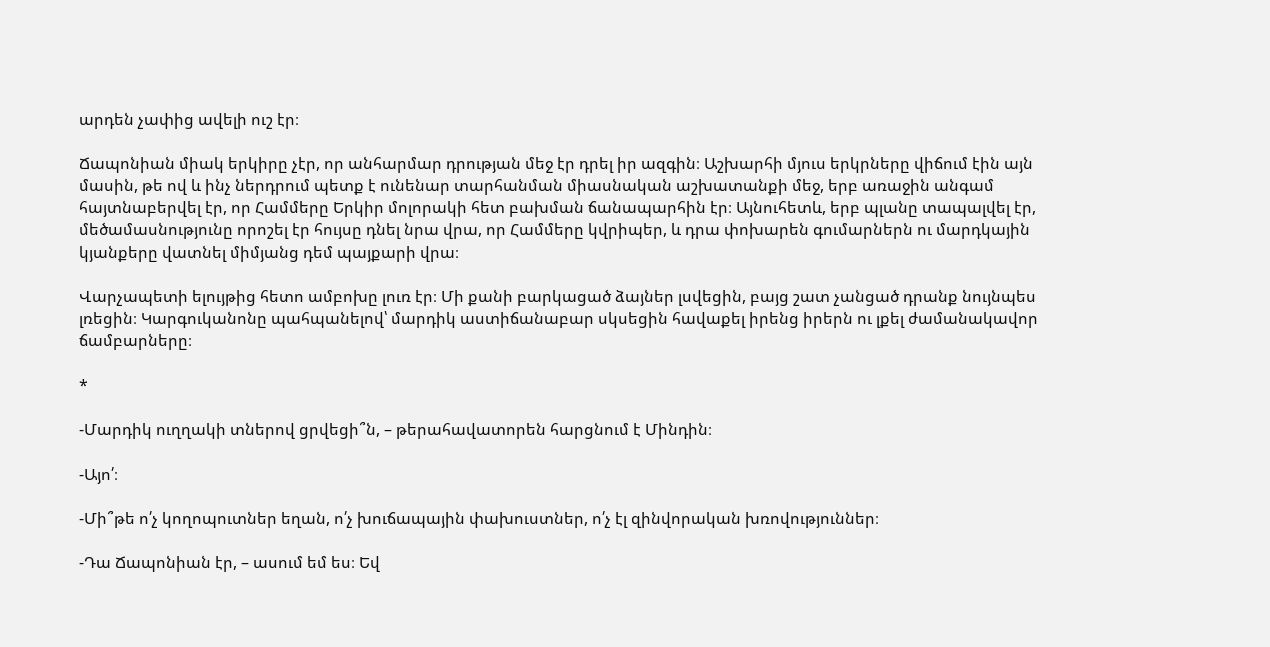արդեն չափից ավելի ուշ էր։

Ճապոնիան միակ երկիրը չէր, որ անհարմար դրության մեջ էր դրել իր ազգին։ Աշխարհի մյուս երկրները վիճում էին այն մասին, թե ով և ինչ ներդրում պետք է ունենար տարհանման միասնական աշխատանքի մեջ, երբ առաջին անգամ հայտնաբերվել էր, որ Համմերը Երկիր մոլորակի հետ բախման ճանապարհին էր։ Այնուհետև, երբ պլանը տապալվել էր, մեծամասնությունը որոշել էր հույսը դնել նրա վրա, որ Համմերը կվրիպեր, և դրա փոխարեն գումարներն ու մարդկային կյանքերը վատնել միմյանց դեմ պայքարի վրա։

Վարչապետի ելույթից հետո ամբոխը լուռ էր։ Մի քանի բարկացած ձայներ լսվեցին, բայց շատ չանցած դրանք նույնպես լռեցին։ Կարգուկանոնը պահպանելով՝ մարդիկ աստիճանաբար սկսեցին հավաքել իրենց իրերն ու լքել ժամանակավոր ճամբարները։

*

-Մարդիկ ուղղակի տներով ցրվեցի՞ն, – թերահավատորեն հարցնում է Մինդին։

-Այո՛։

-Մի՞թե ո՛չ կողոպուտներ եղան, ո՛չ խուճապային փախուստներ, ո՛չ էլ զինվորական խռովություններ։

-Դա Ճապոնիան էր, – ասում եմ ես։ Եվ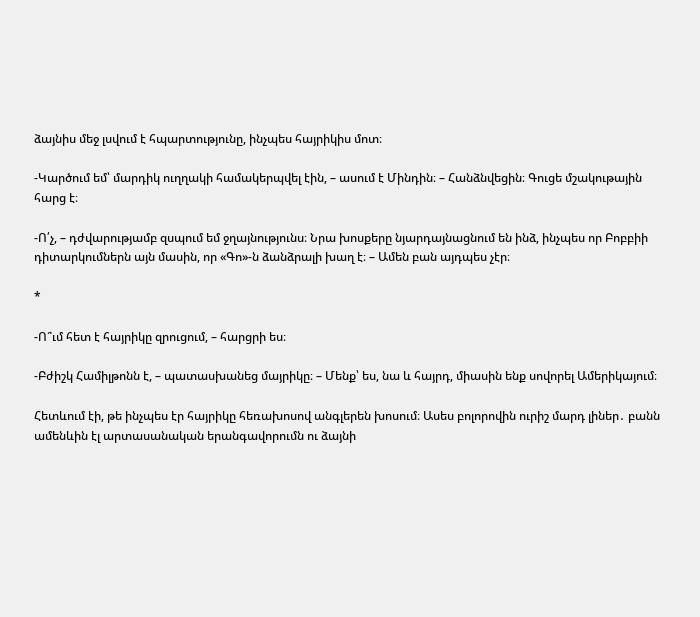ձայնիս մեջ լսվում է հպարտությունը, ինչպես հայրիկիս մոտ։

-Կարծում եմ՝ մարդիկ ուղղակի համակերպվել էին, – ասում է Մինդին։ – Հանձնվեցին։ Գուցե մշակութային հարց է։

-Ո՛չ, – դժվարությամբ զսպում եմ ջղայնությունս։ Նրա խոսքերը նյարդայնացնում են ինձ, ինչպես որ Բոբբիի դիտարկումներն այն մասին, որ «Գո»-ն ձանձրալի խաղ է։ – Ամեն բան այդպես չէր։

*

-Ո՞ւմ հետ է հայրիկը զրուցում, – հարցրի ես։

-Բժիշկ Համիլթոնն է, – պատասխանեց մայրիկը։ – Մենք՝ ես, նա և հայրդ, միասին ենք սովորել Ամերիկայում։

Հետևում էի, թե ինչպես էր հայրիկը հեռախոսով անգլերեն խոսում։ Ասես բոլորովին ուրիշ մարդ լիներ․ բանն ամենևին էլ արտասանական երանգավորումն ու ձայնի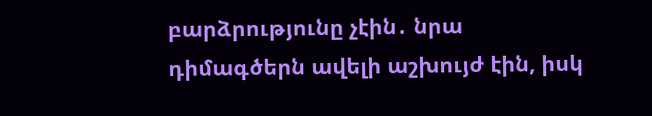բարձրությունը չէին․ նրա դիմագծերն ավելի աշխույժ էին, իսկ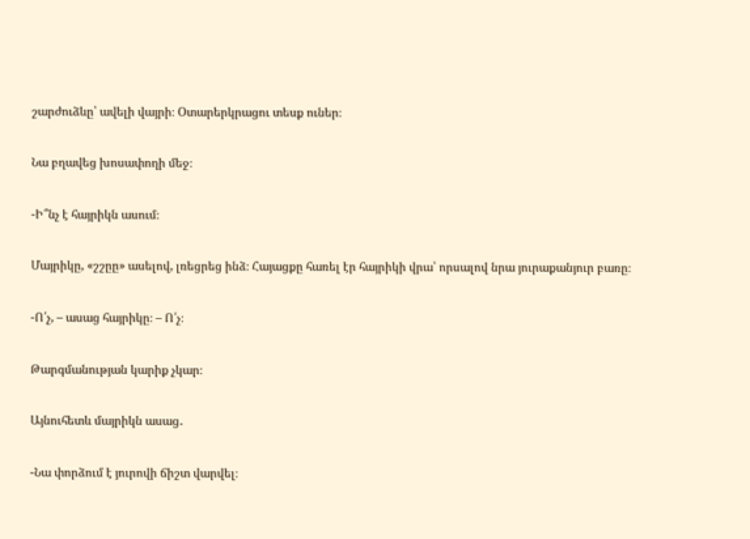շարժուձևը՝ ավելի վայրի։ Օտարերկրացու տեսք ուներ։

Նա բղավեց խոսափողի մեջ։

-Ի՞նչ է հայրիկն ասում։

Մայրիկը, «շշըը» ասելով, լռեցրեց ինձ։ Հայացքը հառել էր հայրիկի վրա՝ որսալով նրա յուրաքանյուր բառը։

-Ո՛չ, – ասաց հայրիկը։ – Ո՛չ։

Թարգմանության կարիք չկար։

Այնուհետև մայրիկն ասաց․

-Նա փորձում է յուրովի ճիշտ վարվել։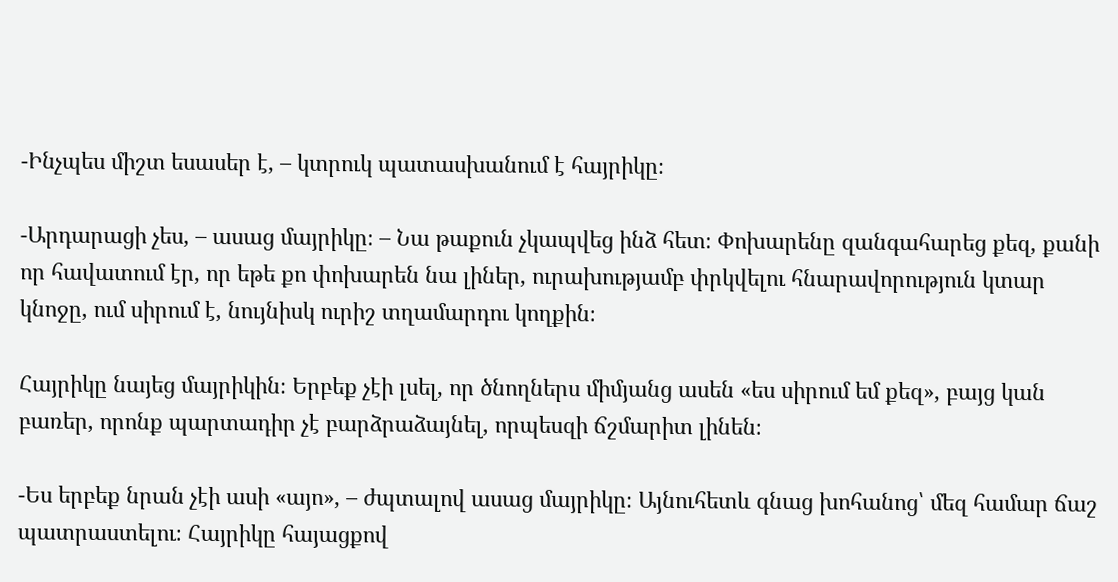-Ինչպես միշտ եսասեր է, – կտրուկ պատասխանում է հայրիկը։

-Արդարացի չես, – ասաց մայրիկը։ – Նա թաքուն չկապվեց ինձ հետ։ Փոխարենը զանգահարեց քեզ, քանի որ հավատում էր, որ եթե քո փոխարեն նա լիներ, ուրախությամբ փրկվելու հնարավորություն կտար կնոջը, ում սիրում է, նույնիսկ ուրիշ տղամարդու կողքին։

Հայրիկը նայեց մայրիկին։ Երբեք չէի լսել, որ ծնողներս միմյանց ասեն «ես սիրում եմ քեզ», բայց կան բառեր, որոնք պարտադիր չէ բարձրաձայնել, որպեսզի ճշմարիտ լինեն։

-Ես երբեք նրան չէի ասի «այո», – ժպտալով ասաց մայրիկը։ Այնուհետև գնաց խոհանոց՝ մեզ համար ճաշ պատրաստելու։ Հայրիկը հայացքով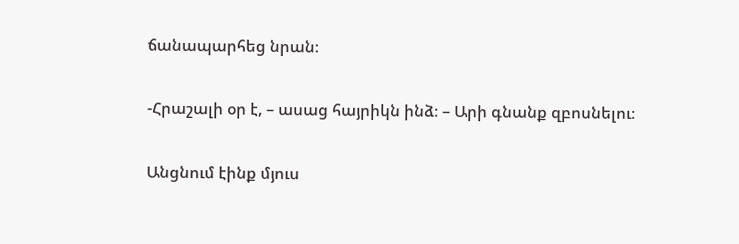ճանապարհեց նրան։

-Հրաշալի օր է, – ասաց հայրիկն ինձ։ – Արի գնանք զբոսնելու։

Անցնում էինք մյուս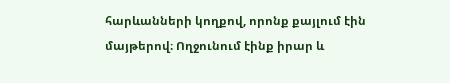հարևանների կողքով, որոնք քայլում էին մայթերով։ Ողջունում էինք իրար և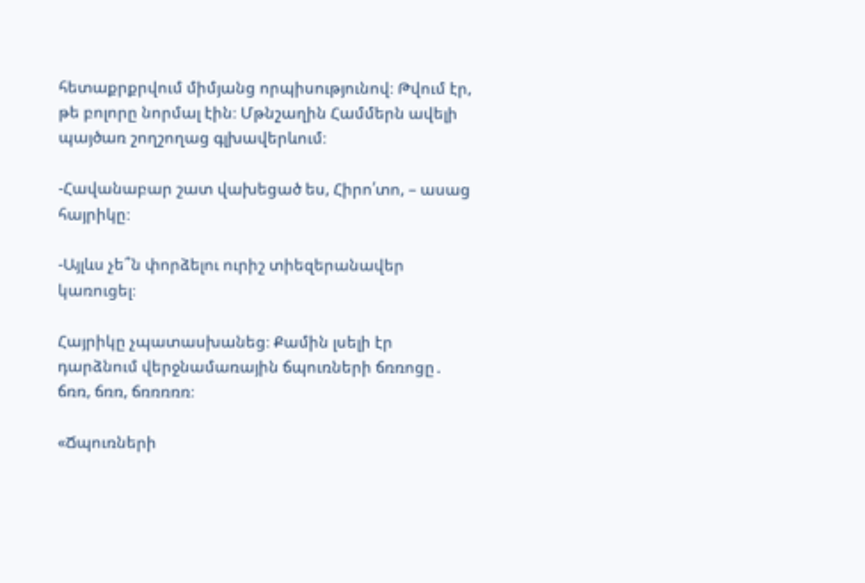հետաքրքրվում միմյանց որպիսությունով։ Թվում էր, թե բոլորը նորմալ էին։ Մթնշաղին Համմերն ավելի պայծառ շողշողաց գլխավերևում։

-Հավանաբար շատ վախեցած ես, Հիրո՛տո, – ասաց հայրիկը։

-Այլևս չե՞ն փորձելու ուրիշ տիեզերանավեր կառուցել։

Հայրիկը չպատասխանեց։ Քամին լսելի էր դարձնում վերջնամառային ճպուռների ճռռոցը․ ճռռ, ճռռ, ճռռռռռ։

«Ճպուռների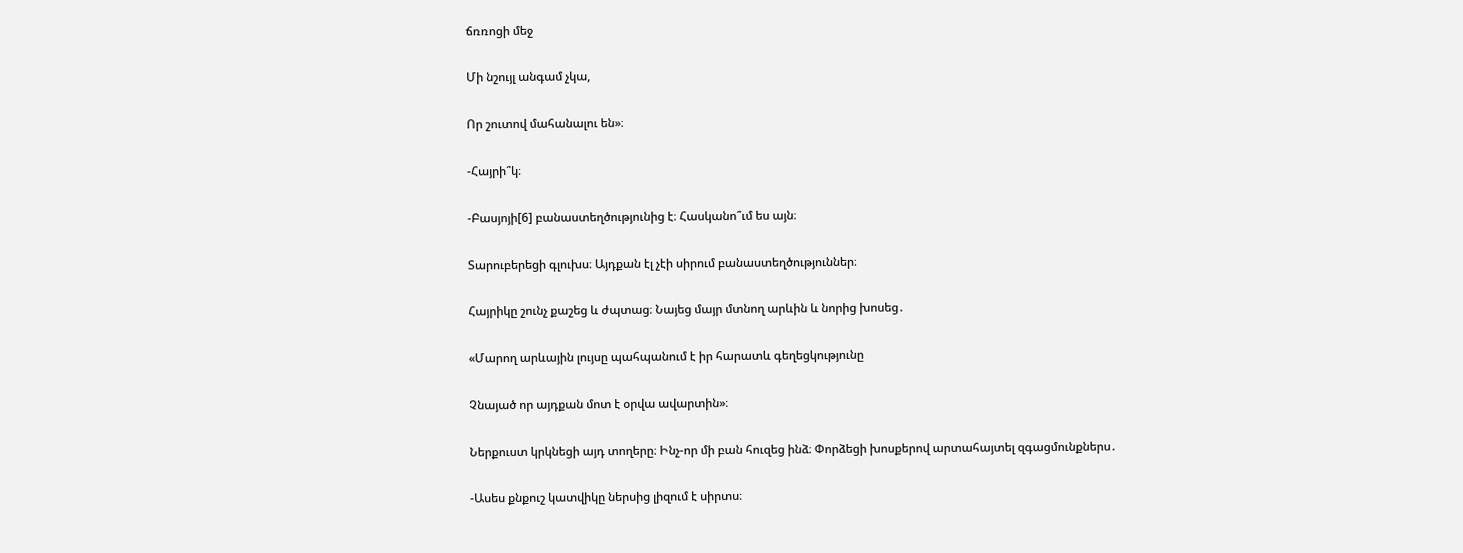ճռռոցի մեջ

Մի նշույլ անգամ չկա,

Որ շուտով մահանալու են»։

-Հայրի՞կ։

-Բասյոյի[6] բանաստեղծությունից է։ Հասկանո՞ւմ ես այն։

Տարուբերեցի գլուխս։ Այդքան էլ չէի սիրում բանաստեղծություններ։

Հայրիկը շունչ քաշեց և ժպտաց։ Նայեց մայր մտնող արևին և նորից խոսեց․

«Մարող արևային լույսը պահպանում է իր հարատև գեղեցկությունը

Չնայած որ այդքան մոտ է օրվա ավարտին»։

Ներքուստ կրկնեցի այդ տողերը։ Ինչ-որ մի բան հուզեց ինձ։ Փորձեցի խոսքերով արտահայտել զգացմունքներս․

-Ասես քնքուշ կատվիկը ներսից լիզում է սիրտս։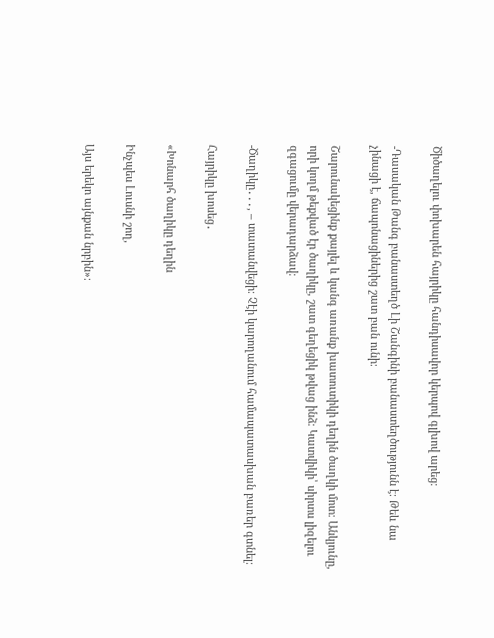Ծիծաղելու փոխարեն հայրիկը հանդիսավոր կերպով գլխով արեց։

-Դասական Թանգ բանաստեղծ Լի Շանգինի բանաստեղծությունն է։ Թեև նա չինացի է, ճապոնացիներից շատ բան ունի։

Շարունակեցինք քայլել և կանգ առանք խատուտիկի դեղին ծաղկի մոտ։ Անկյունը, որի կողմ թեքված էր ծաղիկը, շատ գեղեցիկ թվաց ինձ։ Կատվիկի՝ սիրտս լիզելու զգացումը վերադարձավ։

-Ծաղիկը․․․, – տատանվեցի։ Չէի կարողանում համապատասխան բառեր գտնել։

Հայրիկը խոսեց․

«Խոնարհ ծաղիկը դեղին

Ինչպես Լուսնի շող,

Այս երեկո այնքան նրբին»։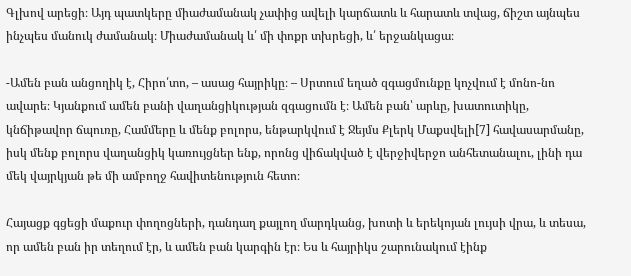Գլխով արեցի։ Այդ պատկերը միաժամանակ չափից ավելի կարճատև և հարատև տվաց, ճիշտ այնպես ինչպես մանուկ ժամանակ։ Միաժամանակ և՛ մի փոքր տխրեցի, և՛ երջանկացա։

-Ամեն բան անցողիկ է, Հիրո՛տո, – ասաց հայրիկը։ – Սրտում եղած զգացմունքը կոչվում է մոնո-նո ավարե։ Կյանքում ամեն բանի վաղանցիկության զգացումն է։ Ամեն բան՝ արևը, խատուտիկը, կնճիթավոր ճպուռը, Համմերը և մենք բոլորս, ենթարկվում է Ջեյմս Քլերկ Մաքսվելի[7] հավասարմանը, իսկ մենք բոլորս վաղանցիկ կառույցներ ենք, որոնց վիճակված է վերջիվերջո անհետանալու, լինի դա մեկ վայրկյան թե մի ամբողջ հավիտենություն հետո։

Հայացք գցեցի մաքուր փողոցների, դանդաղ քայլող մարդկանց, խոտի և երեկոյան լույսի վրա, և տեսա, որ ամեն բան իր տեղում էր, և ամեն բան կարգին էր։ Ես և հայրիկս շարունակում էինք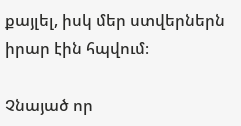քայլել, իսկ մեր ստվերներն իրար էին հպվում։

Չնայած որ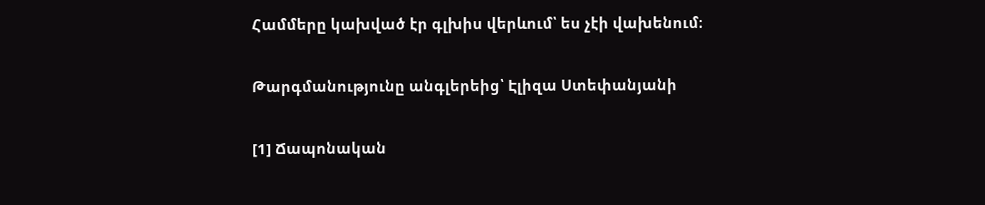Համմերը կախված էր գլխիս վերևում՝ ես չէի վախենում։

Թարգմանությունը անգլերեից՝ Էլիզա Ստեփանյանի

[1] Ճապոնական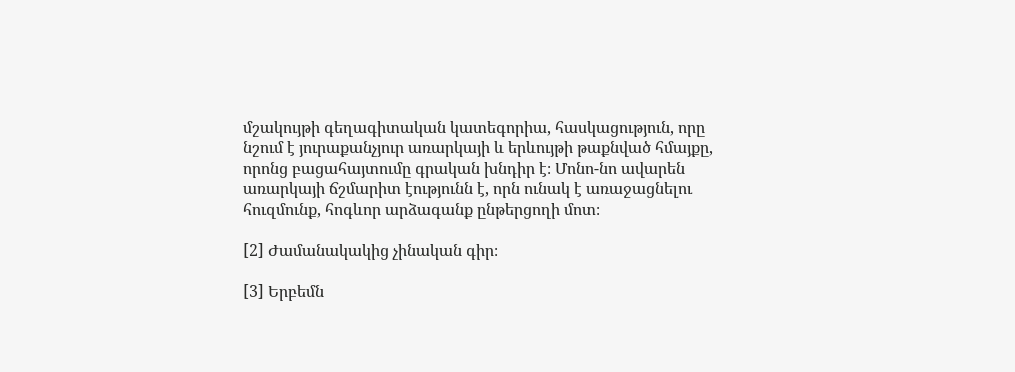մշակույթի գեղագիտական կատեգորիա, հասկացություն, որը նշում է յուրաքանչյուր առարկայի և երևույթի թաքնված հմայքը, որոնց բացահայտումը գրական խնդիր է։ Մոնո-նո ավարեն առարկայի ճշմարիտ էությունն է, որն ունակ է առաջացնելու հուզմունք, հոգևոր արձագանք ընթերցողի մոտ։

[2] Ժամանակակից չինական գիր։

[3] Երբեմն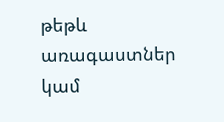թեթև առագաստներ կամ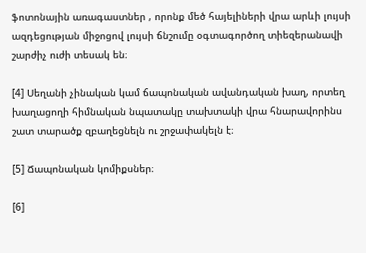ֆոտոնային առագաստներ , որոնք մեծ հայելիների վրա արևի լույսի ազդեցության միջոցով լույսի ճնշումը օգտագործող տիեզերանավի շարժիչ ուժի տեսակ են։

[4] Սեղանի չինական կամ ճապոնական ավանդական խաղ, որտեղ խաղացողի հիմնական նպատակը տախտակի վրա հնարավորինս շատ տարածք զբաղեցնելն ու շրջափակելն է։

[5] Ճապոնական կոմիքսներ։

[6]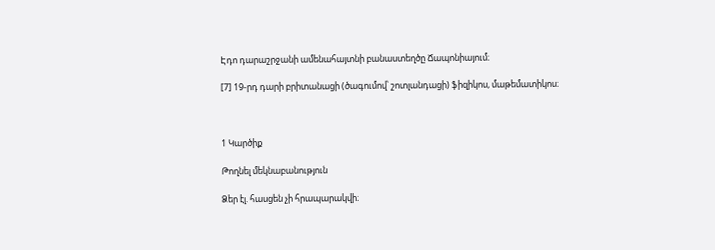Էդո դարաշրջանի ամենահայտնի բանաստեղծը Ճապոնիայում։

[7] 19-րդ դարի բրիտանացի (ծագումով՝ շոտլանդացի) ֆիզիկոս, մաթեմատիկոս։



1 Կարծիք

Թողնել մեկնաբանություն

Ձեր էլ. հասցեն չի հրապարակվի։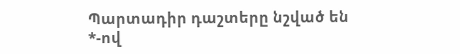Պարտադիր դաշտերը նշված են *-ով